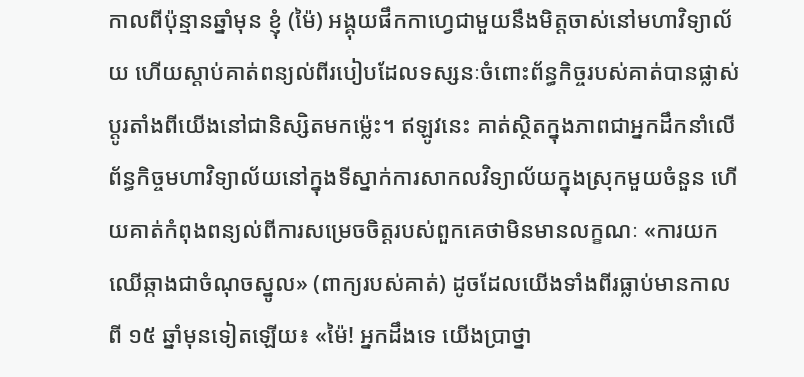កាលពីប៉ុន្មានឆ្នាំមុន ខ្ញុំ (ម៉ៃ) អង្គុយផឹកកាហ្វេជាមួយនឹងមិត្តចាស់នៅមហាវិទ្យាល័យ ហើយស្តាប់គាត់ពន្យល់ពីរបៀបដែលទស្សនៈចំពោះព័ន្ធកិច្ចរបស់គាត់បានផ្លាស់ប្ដូរតាំងពីយើងនៅជានិស្សិតមកម៉្លេះ។ ឥឡូវនេះ គាត់ស្ថិតក្នុងភាពជាអ្នកដឹកនាំលើព័ន្ធកិច្ចមហាវិទ្យាល័យនៅក្នុងទីស្នាក់ការសាកលវិទ្យាល័យក្នុងស្រុកមួយចំនួន ហើយគាត់កំពុងពន្យល់ពីការសម្រេចចិត្តរបស់ពួកគេថាមិនមានលក្ខណៈ «ការយកឈើឆ្កាងជាចំណុចស្នូល» (ពាក្យរបស់គាត់) ដូចដែលយើងទាំងពីរធ្លាប់មានកាលពី ១៥ ឆ្នាំមុនទៀតឡើយ៖ «ម៉ៃ! អ្នកដឹងទេ យើងប្រាថ្នា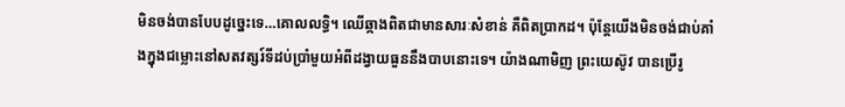មិនចង់បានបែបដូច្នេះទេ…គោលលទ្ធិ។ ឈើឆ្កាងពិតជាមានសារៈសំខាន់ គឺពិតប្រាកដ។ ប៉ុន្តែយើងមិនចង់ជាប់គាំងក្នុងជម្លោះនៅសតវត្សរ៍ទីដប់ប្រាំមួយអំពីដង្វាយធួននឹងបាបនោះទេ។ យ៉ាងណាមិញ ព្រះយេស៊ូវ បានប្រើរូ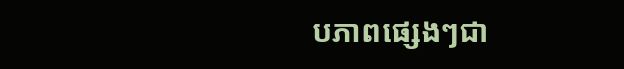បភាពផ្សេងៗជា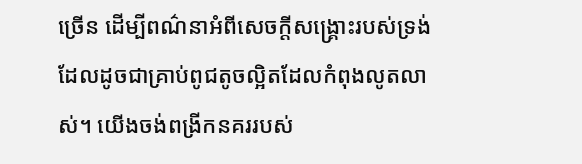ច្រើន ដើម្បីពណ៌នាអំពីសេចក្ដីសង្គ្រោះរបស់ទ្រង់ ដែលដូចជាគ្រាប់ពូជតូចល្អិតដែលកំពុងលូតលាស់។ យើងចង់ពង្រីកនគររបស់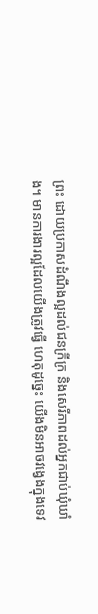ព្រះ ដោយប្រកាសដំណឹងល្អដល់ជនក្រីក្រ និងសេរីភាពដល់អ្នកជាប់ឃុំឃាំង។ មានការងារល្អដែលយើងត្រូវធ្វើ ហេតុដូច្នេះ យើងមិនអាចវង្វេងក្នុងទេវ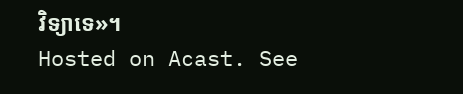វិទ្យាទេ»។
Hosted on Acast. See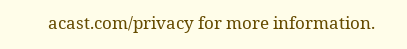acast.com/privacy for more information.